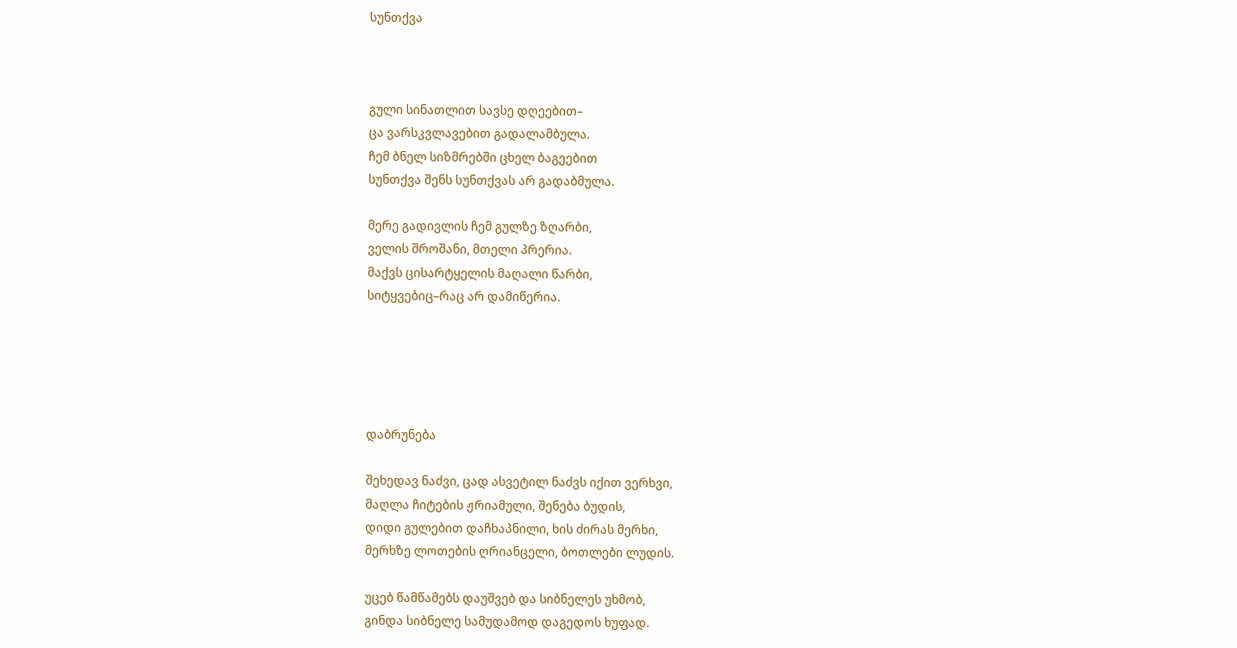სუნთქვა



გული სინათლით სავსე დღეებით–
ცა ვარსკვლავებით გადალამბულა.
ჩემ ბნელ სიზმრებში ცხელ ბაგეებით
სუნთქვა შენს სუნთქვას არ გადაბმულა.

მერე გადივლის ჩემ გულზე ზღარბი,
ველის შროშანი, მთელი პრერია.
მაქვს ცისარტყელის მაღალი წარბი,
სიტყვებიც–რაც არ დამიწერია.





დაბრუნება

შეხედავ ნაძვი, ცად ასვეტილ ნაძვს იქით ვერხვი,
მაღლა ჩიტების ჟრიამული, შენება ბუდის,
დიდი გულებით დაჩხაპნილი, ხის ძირას მერხი,
მერხზე ლოთების ღრიანცელი, ბოთლები ლუდის.

უცებ წამწამებს დაუშვებ და სიბნელეს უხმობ,
გინდა სიბნელე სამუდამოდ დაგედოს ხუფად.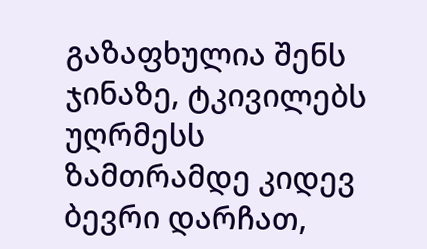გაზაფხულია შენს ჯინაზე, ტკივილებს უღრმესს
ზამთრამდე კიდევ ბევრი დარჩათ,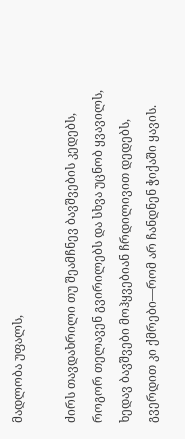მადლობა უფალს,

ძირს თავდახრილი თუ შეამჩნევ ბავშვების კედებს,
როგორ თელავენ გვირილებს და სხვა უცნობ ყვავილს,
ხედავ ბავშვები მოჰყვებიან ჩრდილივით დედებს,
გვერდით კი ქმრები—რომ არ ჩანდნენ ჭიქაში ყავის.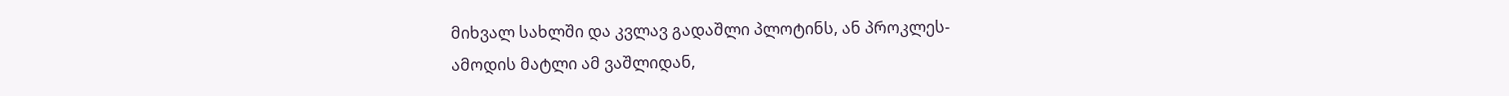მიხვალ სახლში და კვლავ გადაშლი პლოტინს, ან პროკლეს-
ამოდის მატლი ამ ვაშლიდან,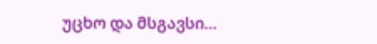უცხო და მსგავსი…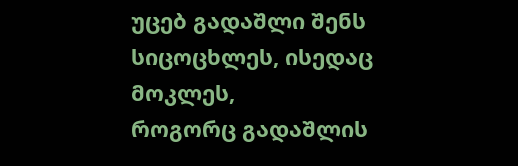უცებ გადაშლი შენს სიცოცხლეს, ისედაც მოკლეს,
როგორც გადაშლის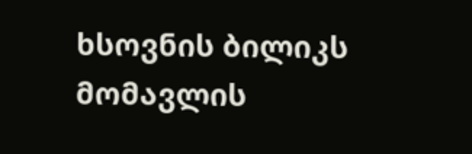ხსოვნის ბილიკს მომავლის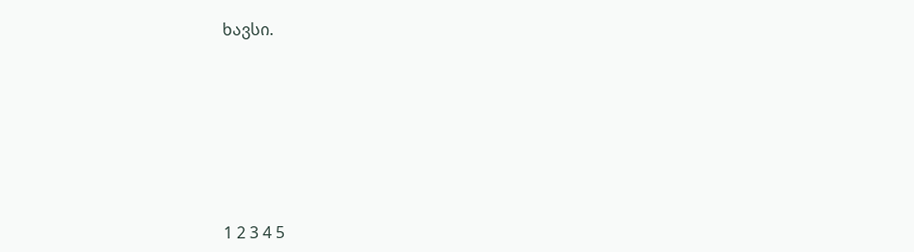ხავსი.







1 2 3 4 5